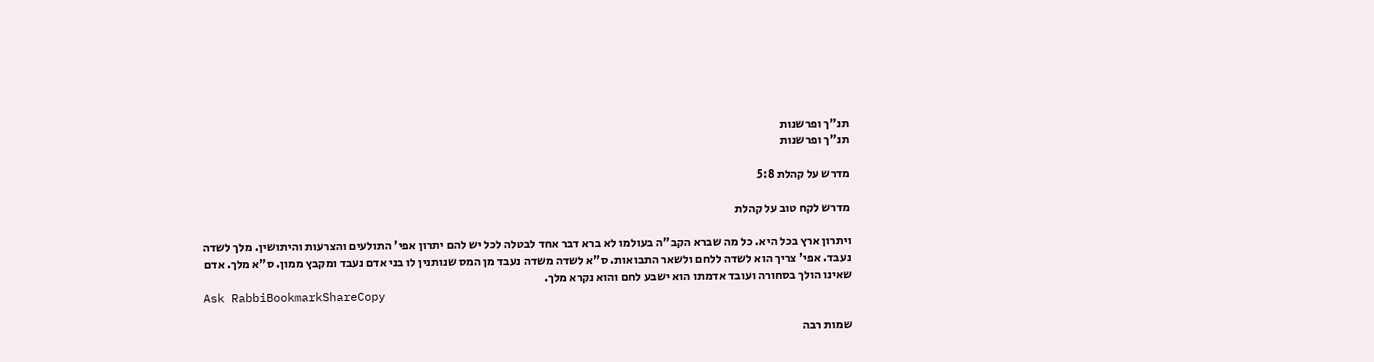תנ"ך ופרשנות
תנ"ך ופרשנות

מדרש על קהלת 5:8

מדרש לקח טוב על קהלת

ויתרון ארץ בכל היא. כל מה שברא הקב"ה בעולמו לא ברא דבר אחד לבטלה לכל יש להם יתרון אפי' התולעים והצרעות והיתושין. מלך לשדה נעבד. אפי' צריך הוא לשדה ללחם ולשאר התבואות. ס"א לשדה משדה נעבד מן המס שנותנין לו בני אדם נעבד ומקבץ ממון. ס"א מלך. אדם שאינו הולך בסחורה ועובד אדמתו הוא ישבע לחם והוא נקרא מלך.
Ask RabbiBookmarkShareCopy

שמות רבה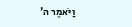וַיֹּאמֶר ה'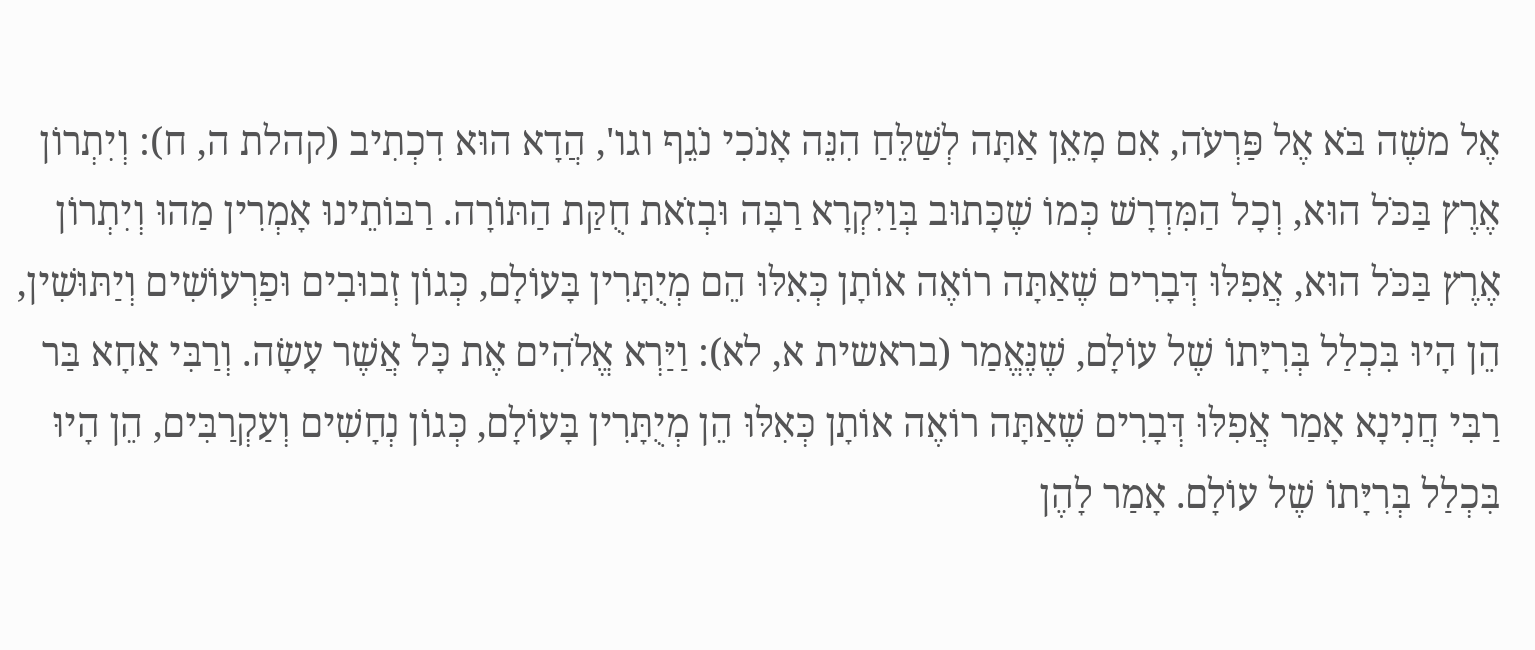אֶל משֶׁה בֹּא אֶל פַּרְעֹה, אִם מָאֵן אַתָּה לְשַׁלֵּחַ הִנֵּה אָנֹכִי נֹגֵף וגו', הֲדָא הוּא דִכְתִיב (קהלת ה, ח): וְיִתְרוֹן אֶרֶץ בַּכֹּל הוּא, וְכָל הַמִּדְרָשׁ כְּמוֹ שֶׁכָּתוּב בְּוַיִּקְרָא רַבָּה וּבְזֹאת חֻקַּת הַתּוֹרָה. רַבּוֹתֵינוּ אָמְרִין מַהוּ וְיִתְרוֹן אֶרֶץ בַּכֹּל הוּא, אֲפִלּוּ דְּבָרִים שֶׁאַתָּה רוֹאֶה אוֹתָן כְּאִלּוּ הֵם מְיֻתָּרִין בָּעוֹלָם, כְּגוֹן זְבוּבִים וּפַרְעוֹשִׁים וְיַתּוּשִׁין, הֵן הָיוּ בִּכְלַל בְּרִיָּתוֹ שֶׁל עוֹלָם, שֶׁנֶּאֱמַר (בראשית א, לא): וַיַּרְא אֱלֹהִים אֶת כָּל אֲשֶׁר עָשָׂה. וְרַבִּי אַחָא בַּר רַבִּי חֲנִינָא אָמַר אֲפִלּוּ דְּבָרִים שֶׁאַתָּה רוֹאֶה אוֹתָן כְּאִלּוּ הֵן מְיֻתָּרִין בָּעוֹלָם, כְּגוֹן נְחָשִׁים וְעַקְרַבִּים, הֵן הָיוּ בִּכְלַל בְּרִיָּתוֹ שֶׁל עוֹלָם. אָמַר לָהֶן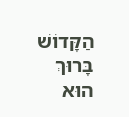הַקָּדוֹשׁ בָּרוּךְ הוּא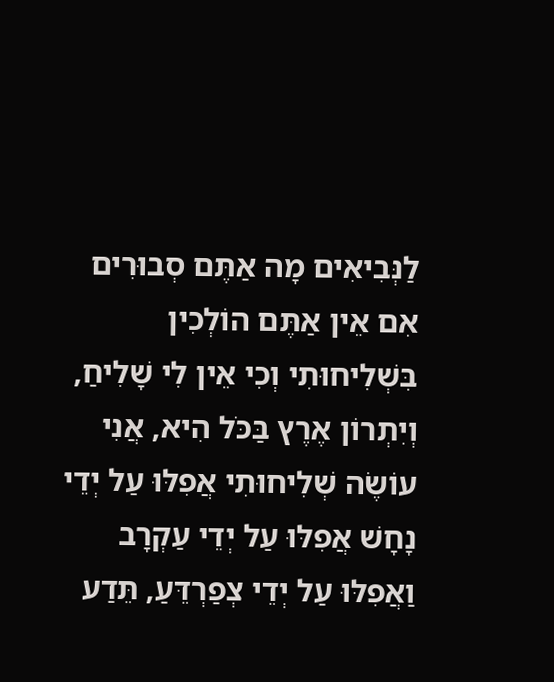לַנְּבִיאִים מָה אַתֶּם סְבוּרִים אִם אֵין אַתֶּם הוֹלְכִין בִּשְׁלִיחוּתִי וְכִי אֵין לִי שָׁלִיחַ, וְיִתְרוֹן אֶרֶץ בַּכֹּל הִיא, אֲנִי עוֹשֶׂה שְׁלִיחוּתִי אֲפִלּוּ עַל יְדֵי נָחָשׁ אֲפִלּוּ עַל יְדֵי עַקְרָב וַאֲפִלּוּ עַל יְדֵי צְפַרְדֵּעַ, תֵּדַע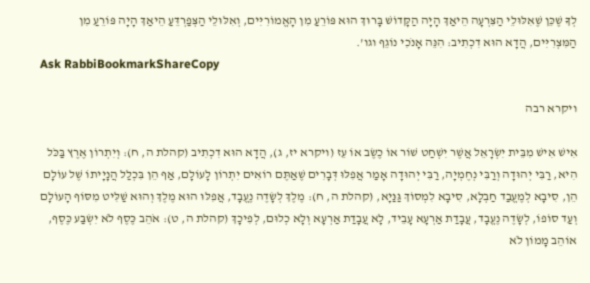לְךָ שֶׁכֵּן שֶׁאִלּוּלֵי הַצִּרְעָה הֵיאַךְ הָיָה הַקָּדוֹשׁ בָּרוּךְ הוּא פּוֹרֵעַ מִן הָאֱמוֹרִיִּים, וְאִלּוּלֵי הַצְּפַרְדֵּעַ הֵיאַךְ הָיָה פּוֹרֵעַ מִן הַמִּצְרִיִּים, הֲדָא הוּא דִכְתִיב: הִנֵּה אָנֹכִי נוֹגֵף וגו'.
Ask RabbiBookmarkShareCopy

ויקרא רבה

אִישׁ אִישׁ מִבֵּית יִשְׂרָאֵל אֲשֶׁר יִשְׁחַט שׁוֹר אוֹ כֶשֶׂב אוֹ עֵז (ויקרא יז, ג), הֲדָא הוּא דִכְתִיב (קהלת ה, ח): וְיִתְרוֹן אֶרֶץ בַּכֹּל הִיא, רַבִּי יְהוּדָה וְרַבִּי נְחֶמְיָה, רַבִּי יְהוּדָה אָמַר אֲפִלּוּ דְּבָרִים שֶׁאַתֶּם רוֹאִים יִתְרוֹן לָעוֹלָם, אַף הֵן בִּכְלַל הֲנָיָיתוֹ שֶׁל עוֹלָם הֵן, סִיבָא לְמֶעֱבַד חַבְלָא, סִיבָא לִמְסוֹךְ גַּנַּיָא, (קהלת ה, ח): מֶלֶךְ לְשָׂדֶה נֶעֱבָד, אֲפִלּוּ הוּא מֶלֶךְ וְהוּא שַׁלִּיט מִסּוֹף הָעוֹלָם וְעַד סוֹפוֹ, לְשָׂדֶה נֶעֱבָד, עֲבָדַת אַרְעָא עָבֵיד, לָא עֲבָדַת אַרְעָא וְלָא כְלוּם, לְפִיכָךְ (קהלת ה, ט): אֹהֵב כֶּסֶף לֹא יִשְׂבַּע כֶּסֶף, אוֹהֵב מָמוֹן לֹא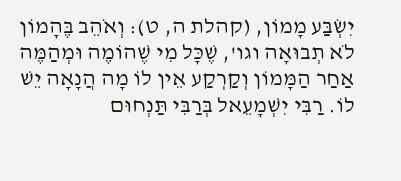יִשְׂבַּע מָמוֹן, (קהלת ה, ט): וְאֹהֵב בֶּהָמוֹן לֹא תְבוּאָה וגו', שֶׁכָּל מִי שֶׁהוֹמֶה וּמְהַמֶּה אַחַר הַמָּמוֹן וְקַרְקַע אֵין לוֹ מָה הֲנָאָה יֵשׁ לוֹ. רַבִּי יִשְׁמָעֵאל בְּרַבִּי תַּנְחוּם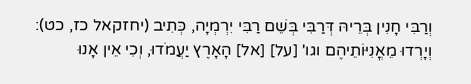וְרַבִּי חָנִין בְּרֵיהּ דְּרַבִּי בְּשֵׁם רַבִּי יִרְמְיָה, כְּתִיב (יחזקאל כז, כט): וְיָרְדוּ מֵאֳנִיּוֹתֵיהֶם וגו' [על] [אל] הָאָרֶץ יַעֲמֹדוּ, וְכִי אֵין אָנוּ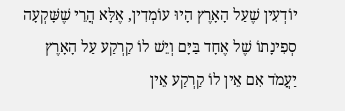יוֹדְעִין שֶׁעַל הָאָרֶץ הָיוּ עוֹמְדִין, אֶלָּא הֲרֵי שֶׁשָּׁקְעָה סְפִינָתוֹ שֶׁל אֶחָד בַּיָּם וְיֵשׁ לוֹ קַרְקַע עַל הָאָרֶץ יַעֲמֹד אִם אֵין לוֹ קַרְקַע אֵין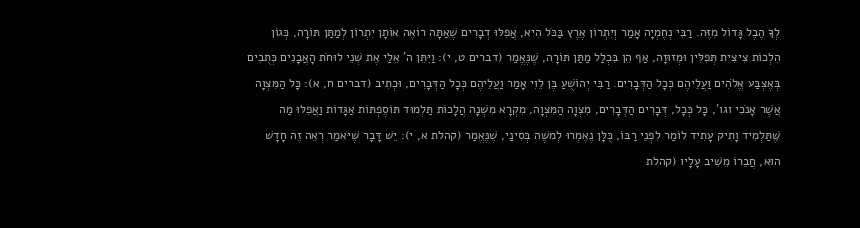לְךָ הֶבֶל גָּדוֹל מִזֶּה. רַבִּי נְחֶמְיָה אָמַר וְיִתְרוֹן אֶרֶץ בַּכֹּל הִיא, אֲפִלּוּ דְבָרִים שֶׁאַתָּה רוֹאֶה אוֹתָן יִתְרוֹן לְמַתַּן תּוֹרָה, כְּגוֹן הִלְכוֹת צִיצִית תְּפִלִּין וּמְזוּזָה, אַף הֵן בִּכְלַל מַתַּן תּוֹרָה, שֶׁנֶּאֱמַר (דברים ט, י): וַיִּתֵּן ה' אֵלַי אֶת שְׁנֵי לוּחֹת הָאֲבָנִים כְּתֻבִים בְּאֶצְבַּע אֱלֹהִים וַעֲלֵיהֶם כְּכָל הַדְּבָרִים. רַבִּי יְהוֹשֻׁעַ בֶּן לֵוִי אָמַר וַעֲלֵיהֶם כְּכָל הַדְּבָרִים, וּכְתִיב (דברים ח, א): כָּל הַמִּצְוָה אֲשֶׁר אָנֹכִי וגו', כָּל כְּכָל, דְּבָרִים הַדְּבָרִים, מִצְוָה הַמִּצְוָה, מִקְרָא מִשְׁנָה הֲלָכוֹת תַּלְמוּד תּוֹסֶפְתּוֹת אַגָּדוֹת וַאֲפִלּוּ מַה שֶּׁתַּלְמִיד וָתִיק עָתִיד לוֹמַר לִפְנֵי רַבּוֹ, כֻּלָּן נֶאֶמְרוּ לְמשֶׁה בְּסִינַי, שֶׁנֶּאֱמַר (קהלת א, י): יֵשׁ דָּבָר שֶׁיֹּאמַר רְאֵה זֶה חָדָשׁ הוּא, חֲבֵרוֹ מֵשִׁיב עָלָיו (קהלת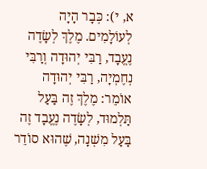א, י): כְּבָר הָיָה לְעוֹלָמִים. מֶלֶךְ לְשָׂדֶה נֶעֱבָד, רַבִּי יְהוּדָה וְרַבִּי נְחֶמְיָה, רַבִּי יְהוּדָה אוֹמֵר: מֶלֶךְ זֶה בַּעַל תַּלְמוּד, לְשָׂדֶה נֶעֱבָד זֶה בַּעַל מִשְׁנָה, שֶׁהוּא סוֹדֵר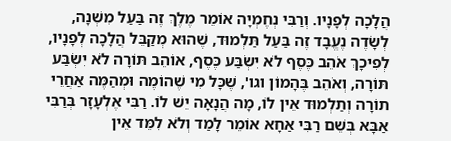הֲלָכָה לְפָנָיו. וְרַבִּי נְחֶמְיָה אוֹמֵר מֶלֶךְ זֶה בַּעַל מִשְׁנָה, לְשָׂדֶה נֶעֱבָד זֶה בַּעַל תַּלְמוּד, שֶׁהוּא מְקַבֵּל הֲלָכָה לְפָנָיו, לְפִיכָךְ אֹהֵב כֶּסֶף לֹא יִשְׂבַּע כֶּסֶף, אוֹהֵב תּוֹרָה לֹא יִשְׂבַּע תּוֹרָה, וְאֹהֵב בֶּהָמוֹן וגו', שֶׁכָּל מִי שֶׁהוֹמֶה וּמְהַמֶּה אַחֲרֵי תוֹרָה וְתַלְמוּד אֵין לוֹ, מָה הֲנָאָה יֵשׁ לוֹ. רַבִּי אֶלְעָזָר בְּרַבִּי אַבָּא בְּשֵׁם רַבִּי אַחָא אוֹמֵר לָמַד וְלֹא לִמֵּד אֵין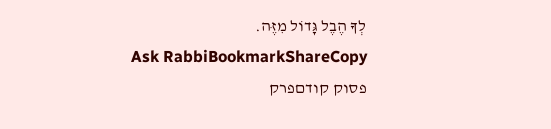לְךָ הֶבֶל גָּדוֹל מִזֶּה.
Ask RabbiBookmarkShareCopy
פסוק קודםפרק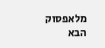מלאפסוק הבא